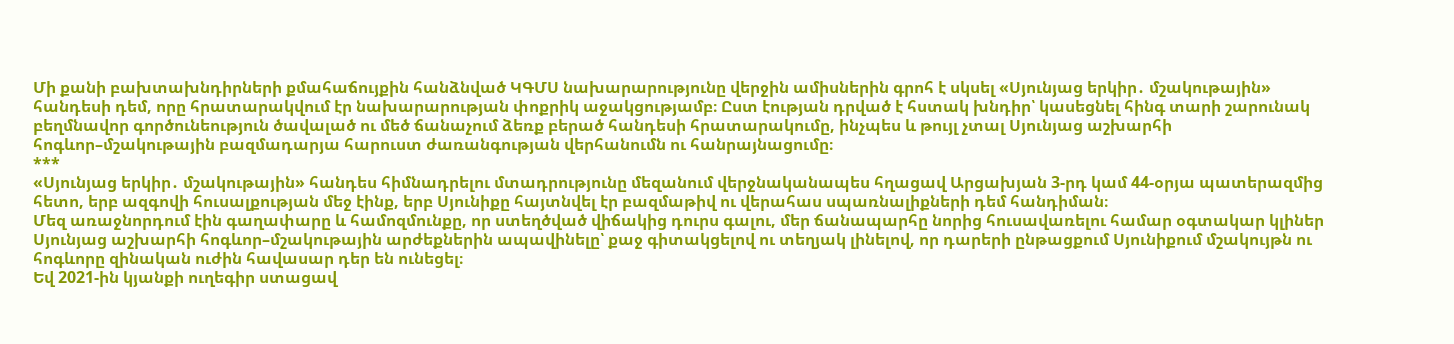Մի քանի բախտախնդիրների քմահաճույքին հանձնված ԿԳՄՍ նախարարությունը վերջին ամիսներին գրոհ է սկսել «Սյունյաց երկիր․ մշակութային» հանդեսի դեմ, որը հրատարակվում էր նախարարության փոքրիկ աջակցությամբ։ Ըստ էության դրված է հստակ խնդիր՝ կասեցնել հինգ տարի շարունակ բեղմնավոր գործունեություն ծավալած ու մեծ ճանաչում ձեռք բերած հանդեսի հրատարակումը, ինչպես և թույլ չտալ Սյունյաց աշխարհի հոգևոր–մշակութային բազմադարյա հարուստ ժառանգության վերհանումն ու հանրայնացումը։
***
«Սյունյաց երկիր․ մշակութային» հանդես հիմնադրելու մտադրությունը մեզանում վերջնականապես հղացավ Արցախյան 3-րդ կամ 44-օրյա պատերազմից հետո, երբ ազգովի հուսալքության մեջ էինք, երբ Սյունիքը հայտնվել էր բազմաթիվ ու վերահաս սպառնալիքների դեմ հանդիման։
Մեզ առաջնորդում էին գաղափարը և համոզմունքը, որ ստեղծված վիճակից դուրս գալու, մեր ճանապարհը նորից հուսավառելու համար օգտակար կլիներ Սյունյաց աշխարհի հոգևոր–մշակութային արժեքներին ապավինելը՝ քաջ գիտակցելով ու տեղյակ լինելով, որ դարերի ընթացքում Սյունիքում մշակույթն ու հոգևորը զինական ուժին հավասար դեր են ունեցել։
Եվ 2021-ին կյանքի ուղեգիր ստացավ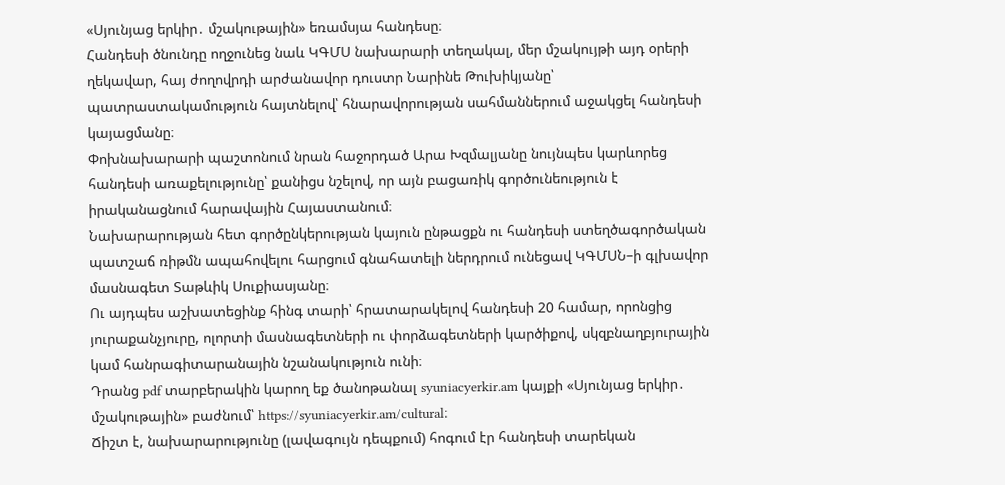«Սյունյաց երկիր․ մշակութային» եռամսյա հանդեսը։
Հանդեսի ծնունդը ողջունեց նաև ԿԳՄՍ նախարարի տեղակալ, մեր մշակույթի այդ օրերի ղեկավար, հայ ժողովրդի արժանավոր դուստր Նարինե Թուխիկյանը՝ պատրաստակամություն հայտնելով՝ հնարավորության սահմաններում աջակցել հանդեսի կայացմանը։
Փոխնախարարի պաշտոնում նրան հաջորդած Արա Խզմալյանը նույնպես կարևորեց հանդեսի առաքելությունը՝ քանիցս նշելով, որ այն բացառիկ գործունեություն է իրականացնում հարավային Հայաստանում։
Նախարարության հետ գործընկերության կայուն ընթացքն ու հանդեսի ստեղծագործական պատշաճ ռիթմն ապահովելու հարցում գնահատելի ներդրում ունեցավ ԿԳՄՍՆ–ի գլխավոր մասնագետ Տաթևիկ Սուքիասյանը։
Ու այդպես աշխատեցինք հինգ տարի՝ հրատարակելով հանդեսի 20 համար, որոնցից յուրաքանչյուրը, ոլորտի մասնագետների ու փորձագետների կարծիքով, սկզբնաղբյուրային կամ հանրագիտարանային նշանակություն ունի։
Դրանց pdf տարբերակին կարող եք ծանոթանալ syuniacyerkir.am կայքի «Սյունյաց երկիր․ մշակութային» բաժնում՝ https://syuniacyerkir.am/cultural։
Ճիշտ է, նախարարությունը (լավագույն դեպքում) հոգում էր հանդեսի տարեկան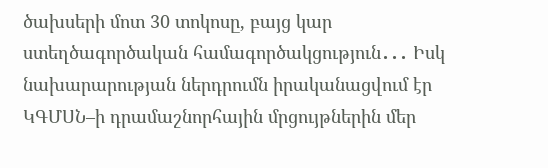ծախսերի մոտ 30 տոկոսը, բայց կար ստեղծագործական համագործակցություն․․․ Իսկ նախարարության ներդրումն իրականացվում էր ԿԳՄՍՆ–ի դրամաշնորհային մրցույթներին մեր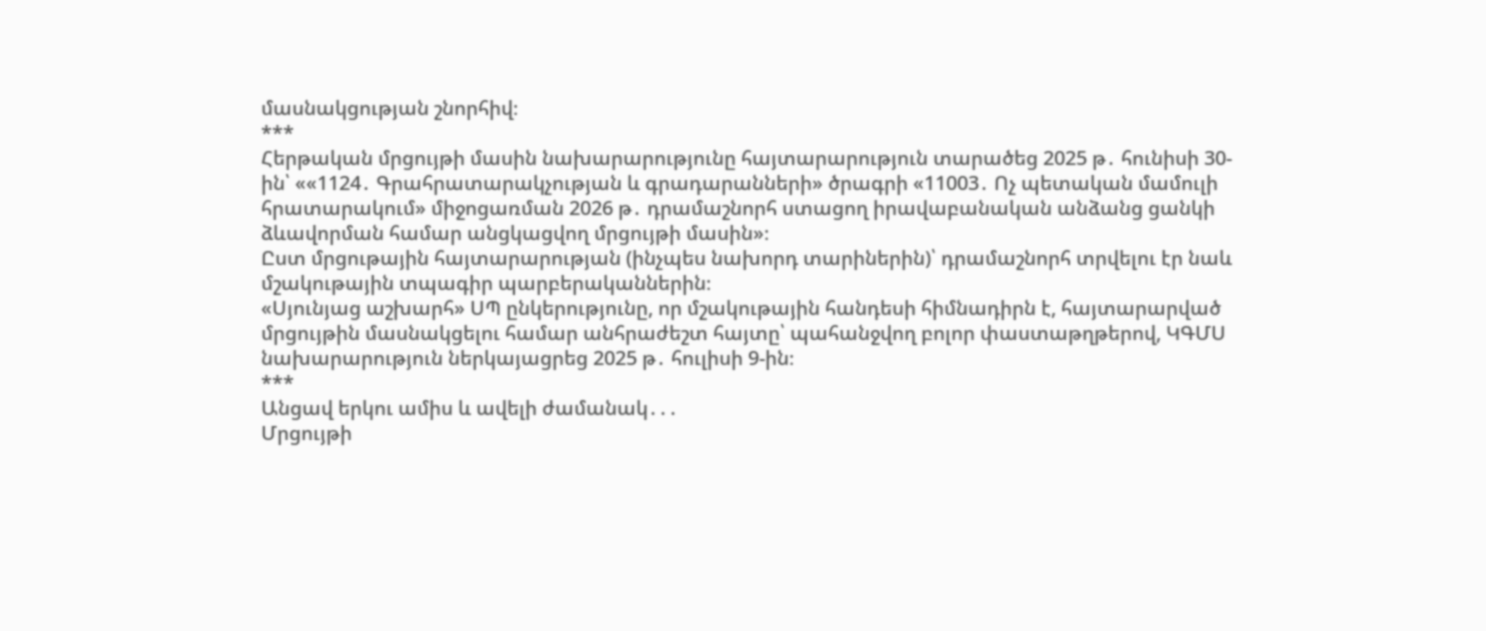մասնակցության շնորհիվ։
***
Հերթական մրցույթի մասին նախարարությունը հայտարարություն տարածեց 2025 թ․ հունիսի 30-ին՝ ««1124․ Գրահրատարակչության և գրադարանների» ծրագրի «11003․ Ոչ պետական մամուլի հրատարակում» միջոցառման 2026 թ․ դրամաշնորհ ստացող իրավաբանական անձանց ցանկի ձևավորման համար անցկացվող մրցույթի մասին»։
Ըստ մրցութային հայտարարության (ինչպես նախորդ տարիներին)՝ դրամաշնորհ տրվելու էր նաև մշակութային տպագիր պարբերականներին։
«Սյունյաց աշխարհ» ՍՊ ընկերությունը, որ մշակութային հանդեսի հիմնադիրն է, հայտարարված մրցույթին մասնակցելու համար անհրաժեշտ հայտը՝ պահանջվող բոլոր փաստաթղթերով, ԿԳՄՍ նախարարություն ներկայացրեց 2025 թ․ հուլիսի 9-ին։
***
Անցավ երկու ամիս և ավելի ժամանակ․․․
Մրցույթի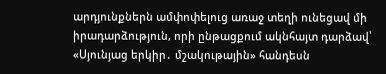արդյունքներն ամփոփելուց առաջ տեղի ունեցավ մի իրադարձություն, որի ընթացքում ակնհայտ դարձավ՝ «Սյունյաց երկիր․ մշակութային» հանդեսն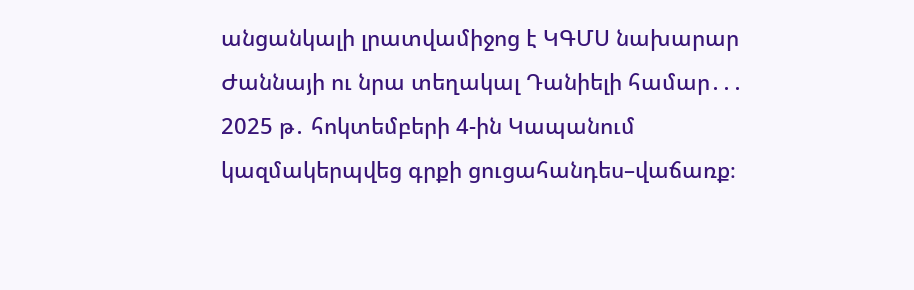անցանկալի լրատվամիջոց է ԿԳՄՍ նախարար Ժաննայի ու նրա տեղակալ Դանիելի համար․․․
2025 թ․ հոկտեմբերի 4-ին Կապանում կազմակերպվեց գրքի ցուցահանդես–վաճառք։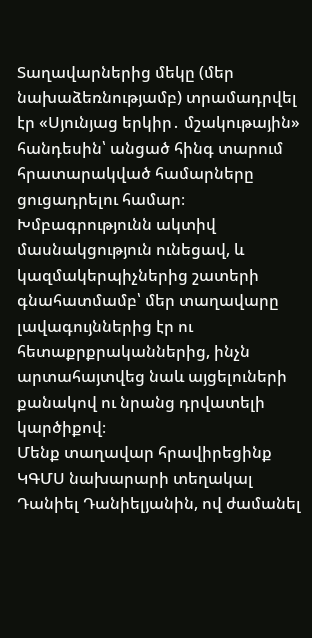Տաղավարներից մեկը (մեր նախաձեռնությամբ) տրամադրվել էր «Սյունյաց երկիր․ մշակութային» հանդեսին՝ անցած հինգ տարում հրատարակված համարները ցուցադրելու համար։
Խմբագրությունն ակտիվ մասնակցություն ունեցավ, և կազմակերպիչներից շատերի գնահատմամբ՝ մեր տաղավարը լավագույններից էր ու հետաքրքրականներից, ինչն արտահայտվեց նաև այցելուների քանակով ու նրանց դրվատելի կարծիքով։
Մենք տաղավար հրավիրեցինք ԿԳՄՍ նախարարի տեղակալ Դանիել Դանիելյանին, ով ժամանել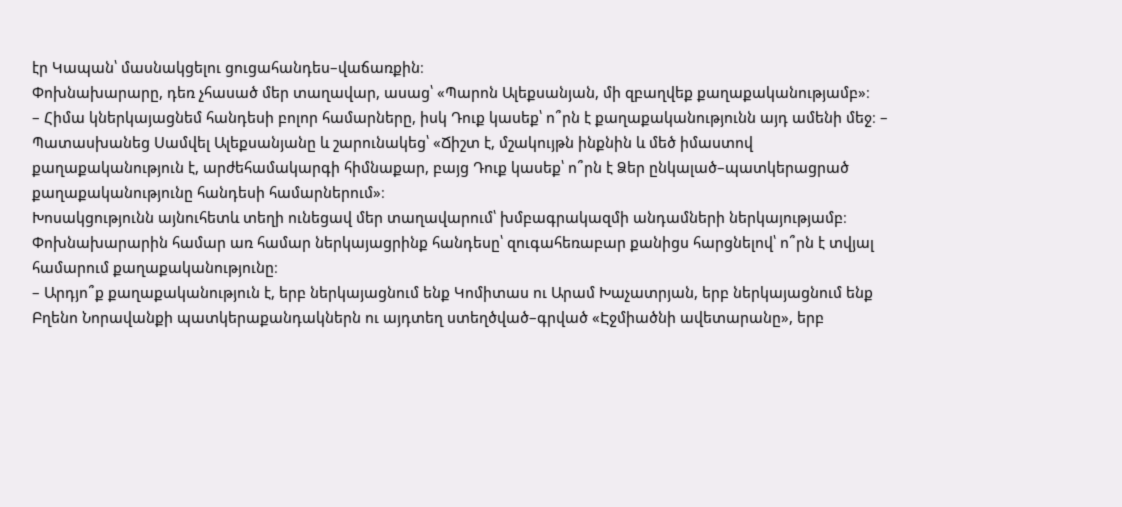էր Կապան՝ մասնակցելու ցուցահանդես–վաճառքին։
Փոխնախարարը, դեռ չհասած մեր տաղավար, ասաց՝ «Պարոն Ալեքսանյան, մի զբաղվեք քաղաքականությամբ»։
– Հիմա կներկայացնեմ հանդեսի բոլոր համարները, իսկ Դուք կասեք՝ ո՞րն է քաղաքականությունն այդ ամենի մեջ։ – Պատասխանեց Սամվել Ալեքսանյանը և շարունակեց՝ «Ճիշտ է, մշակույթն ինքնին և մեծ իմաստով քաղաքականություն է, արժեհամակարգի հիմնաքար, բայց Դուք կասեք՝ ո՞րն է Ձեր ընկալած–պատկերացրած քաղաքականությունը հանդեսի համարներում»։
Խոսակցությունն այնուհետև տեղի ունեցավ մեր տաղավարում՝ խմբագրակազմի անդամների ներկայությամբ։
Փոխնախարարին համար առ համար ներկայացրինք հանդեսը՝ զուգահեռաբար քանիցս հարցնելով՝ ո՞րն է տվյալ համարում քաղաքականությունը։
– Արդյո՞ք քաղաքականություն է, երբ ներկայացնում ենք Կոմիտաս ու Արամ Խաչատրյան, երբ ներկայացնում ենք Բղենո Նորավանքի պատկերաքանդակներն ու այդտեղ ստեղծված–գրված «Էջմիածնի ավետարանը», երբ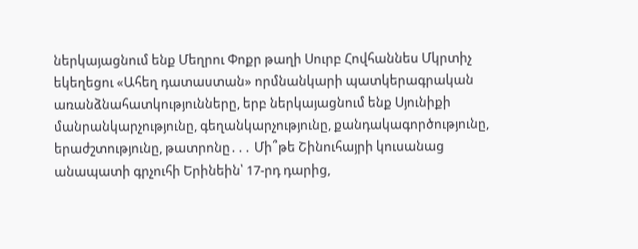ներկայացնում ենք Մեղրու Փոքր թաղի Սուրբ Հովհաննես Մկրտիչ եկեղեցու «Ահեղ դատաստան» որմնանկարի պատկերագրական առանձնահատկությունները, երբ ներկայացնում ենք Սյունիքի մանրանկարչությունը, գեղանկարչությունը, քանդակագործությունը, երաժշտությունը, թատրոնը․․․ Մի՞թե Շինուհայրի կուսանաց անապատի գրչուհի Երինեին՝ 17-րդ դարից,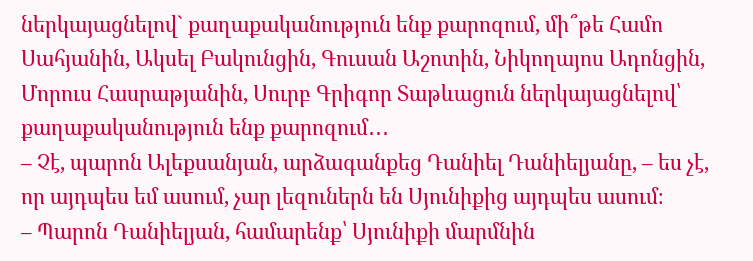ներկայացնելով` քաղաքականություն ենք քարոզում, մի՞թե Համո Սահյանին, Ակսել Բակունցին, Գուսան Աշոտին, Նիկողայոս Ադոնցին, Մորուս Հասրաթյանին, Սուրբ Գրիգոր Տաթևացուն ներկայացնելով՝ քաղաքականություն ենք քարոզում․․․
– Չէ, պարոն Ալեքսանյան, արձագանքեց Դանիել Դանիելյանը, – ես չէ, որ այդպես եմ ասում, չար լեզուներն են Սյունիքից այդպես ասում։
– Պարոն Դանիելյան, համարենք՝ Սյունիքի մարմնին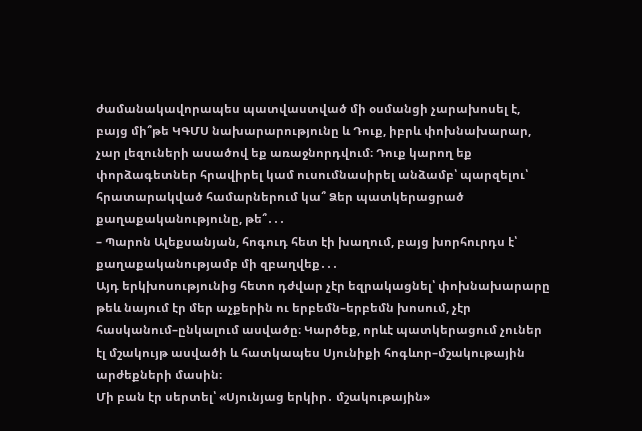ժամանակավորապես պատվաստված մի օսմանցի չարախոսել է, բայց մի՞թե ԿԳՄՍ նախարարությունը և Դուք, իբրև փոխնախարար, չար լեզուների ասածով եք առաջնորդվում։ Դուք կարող եք փորձագետներ հրավիրել կամ ուսումնասիրել անձամբ՝ պարզելու՝ հրատարակված համարներում կա՞ Ձեր պատկերացրած քաղաքականությունը, թե՞․․․
– Պարոն Ալեքսանյան, հոգուդ հետ էի խաղում, բայց խորհուրդս է՝ քաղաքականությամբ մի զբաղվեք․․․
Այդ երկխոսությունից հետո դժվար չէր եզրակացնել՝ փոխնախարարը թեև նայում էր մեր աչքերին ու երբեմն–երբեմն խոսում, չէր հասկանում–ընկալում ասվածը։ Կարծեք, որևէ պատկերացում չուներ էլ մշակույթ ասվածի և հատկապես Սյունիքի հոգևոր–մշակութային արժեքների մասին։
Մի բան էր սերտել՝ «Սյունյաց երկիր․ մշակութային»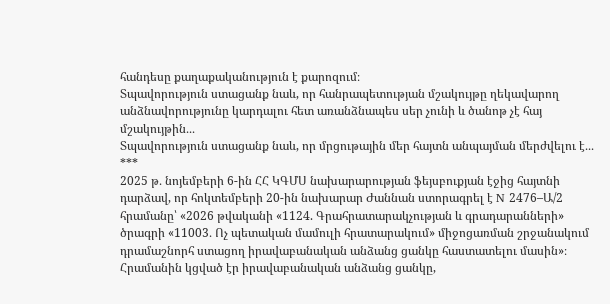հանդեսը քաղաքականություն է քարոզում։
Տպավորություն ստացանք նաև, որ հանրապետության մշակույթը ղեկավարող անձնավորությունը կարդալու հետ առանձնապես սեր չունի և ծանոթ չէ հայ մշակույթին․․․
Տպավորություն ստացանք նաև, որ մրցութային մեր հայտն անպայման մերժվելու է․․․
***
2025 թ․ նոյեմբերի 6-ին ՀՀ ԿԳՄՍ նախարարության ֆեյսբուքյան էջից հայտնի դարձավ, որ հոկտեմբերի 20-ին նախարար Ժաննան ստորագրել է N 2476–Ա/2 հրամանը՝ «2026 թվականի «1124. Գրահրատարակչության և գրադարանների» ծրագրի «11003․ Ոչ պետական մամուլի հրատարակում» միջոցառման շրջանակում դրամաշնորհ ստացող իրավաբանական անձանց ցանկը հաստատելու մասին»։
Հրամանին կցված էր իրավաբանական անձանց ցանկը,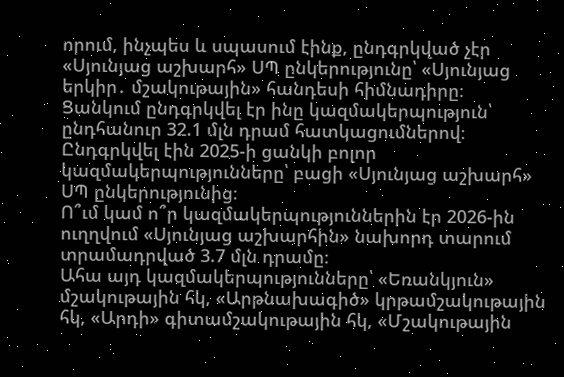որում, ինչպես և սպասում էինք, ընդգրկված չէր «Սյունյաց աշխարհ» ՍՊ ընկերությունը՝ «Սյունյաց երկիր․ մշակութային» հանդեսի հիմնադիրը։
Ցանկում ընդգրկվել էր ինը կազմակերպություն՝ ընդհանուր 32.1 մլն դրամ հատկացումներով։
Ընդգրկվել էին 2025-ի ցանկի բոլոր կազմակերպությունները՝ բացի «Սյունյաց աշխարհ» ՍՊ ընկերությունից։
Ո՞ւմ կամ ո՞ր կազմակերպություններին էր 2026-ին ուղղվում «Սյունյաց աշխարհին» նախորդ տարում տրամադրված 3.7 մլն դրամը։
Ահա այդ կազմակերպությունները՝ «Եռանկյուն» մշակութային հկ, «Արթնախագիծ» կրթամշակութային հկ, «Արդի» գիտամշակութային հկ, «Մշակութային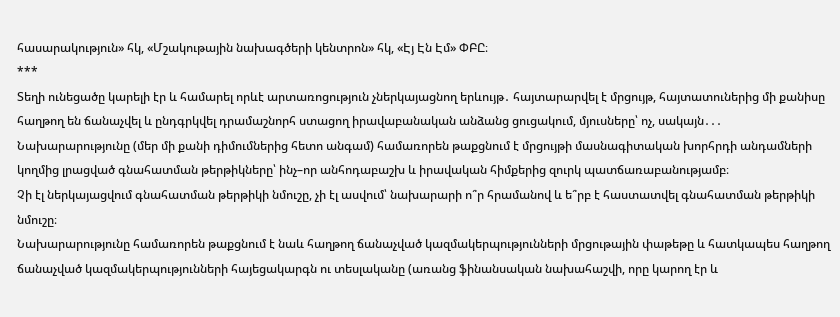հասարակություն» հկ, «Մշակութային նախագծերի կենտրոն» հկ, «Էյ Էն Էմ» ՓԲԸ։
***
Տեղի ունեցածը կարելի էր և համարել որևէ արտառոցություն չներկայացնող երևույթ․ հայտարարվել է մրցույթ, հայտատուներից մի քանիսը հաղթող են ճանաչվել և ընդգրկվել դրամաշնորհ ստացող իրավաբանական անձանց ցուցակում, մյուսները՝ ոչ, սակայն․․․
Նախարարությունը (մեր մի քանի դիմումներից հետո անգամ) համառորեն թաքցնում է մրցույթի մասնագիտական խորհրդի անդամների կողմից լրացված գնահատման թերթիկները՝ ինչ–որ անհոդաբաշխ և իրավական հիմքերից զուրկ պատճառաբանությամբ։
Չի էլ ներկայացվում գնահատման թերթիկի նմուշը, չի էլ ասվում՝ նախարարի ո՞ր հրամանով և ե՞րբ է հաստատվել գնահատման թերթիկի նմուշը։
Նախարարությունը համառորեն թաքցնում է նաև հաղթող ճանաչված կազմակերպությունների մրցութային փաթեթը և հատկապես հաղթող ճանաչված կազմակերպությունների հայեցակարգն ու տեսլականը (առանց ֆինանսական նախահաշվի, որը կարող էր և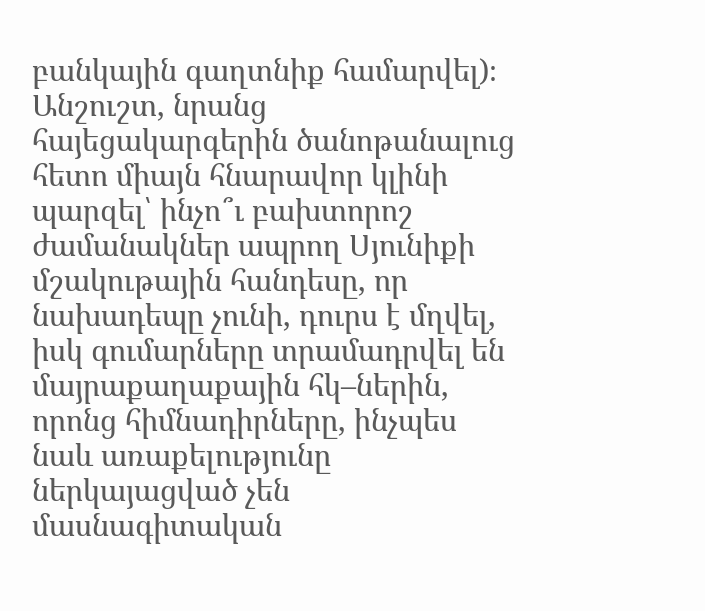բանկային գաղտնիք համարվել)։
Անշուշտ, նրանց հայեցակարգերին ծանոթանալուց հետո միայն հնարավոր կլինի պարզել՝ ինչո՞ւ բախտորոշ ժամանակներ ապրող Սյունիքի մշակութային հանդեսը, որ նախադեպը չունի, դուրս է մղվել, իսկ գումարները տրամադրվել են մայրաքաղաքային հկ–ներին, որոնց հիմնադիրները, ինչպես նաև առաքելությունը ներկայացված չեն մասնագիտական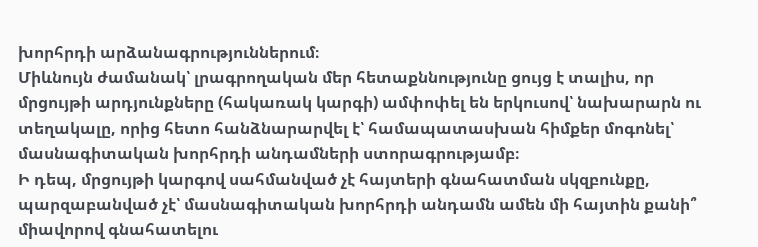խորհրդի արձանագրություններում։
Միևնույն ժամանակ՝ լրագրողական մեր հետաքննությունը ցույց է տալիս, որ մրցույթի արդյունքները (հակառակ կարգի) ամփոփել են երկուսով՝ նախարարն ու տեղակալը, որից հետո հանձնարարվել է՝ համապատասխան հիմքեր մոգոնել՝ մասնագիտական խորհրդի անդամների ստորագրությամբ։
Ի դեպ, մրցույթի կարգով սահմանված չէ հայտերի գնահատման սկզբունքը, պարզաբանված չէ՝ մասնագիտական խորհրդի անդամն ամեն մի հայտին քանի՞ միավորով գնահատելու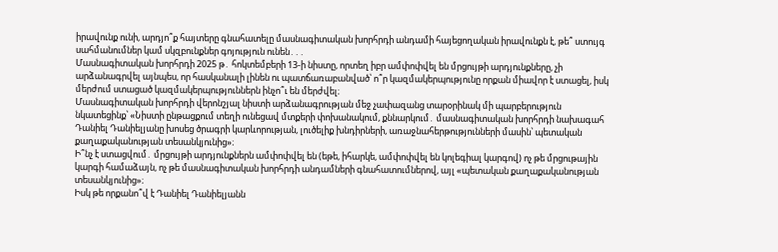իրավունք ունի, արդյո՞ք հայտերը գնահատելը մասնագիտական խորհրդի անդամի հայեցողական իրավունքն է, թե՞ ստույգ սահմանումներ կամ սկզբունքներ գոյություն ունեն․․․
Մասնագիտական խորհրդի 2025 թ․ հոկտեմբերի 13-ի նիստը, որտեղ իբր ամփոփվել են մրցույթի արդյունքները, չի արձանագրվել այնպես, որ հասկանալի լինեն ու պատճառաբանված՝ ո՞ր կազմակերպությունը որքան միավոր է ստացել, իսկ մերժում ստացած կազմակերպություններն ինչո՞ւ են մերժվել։
Մասնագիտական խորհրդի վերոնշյալ նիստի արձանագրության մեջ չափազանց տարօրինակ մի պարբերություն նկատեցինք՝ «Նիստի ընթացքում տեղի ունեցավ մտքերի փոխանակում, քննարկում․ մասնագիտական խորհրդի նախագահ Դանիել Դանիելյանը խոսեց ծրագրի կարևորության, լուծելիք խնդիրների, առաջնահերթությունների մասին՝ պետական քաղաքականության տեսանկյունից»։
Ի՞նչ է ստացվում․ մրցույթի արդյունքներն ամփոփվել են (եթե, իհարկե, ամփոփվել են կոլեգիալ կարգով) ոչ թե մրցութային կարգի համաձայն, ոչ թե մասնագիտական խորհրդի անդամների գնահատումներով, այլ «պետական քաղաքականության տեսանկյունից»։
Իսկ թե որքանո՞վ է Դանիել Դանիելյանն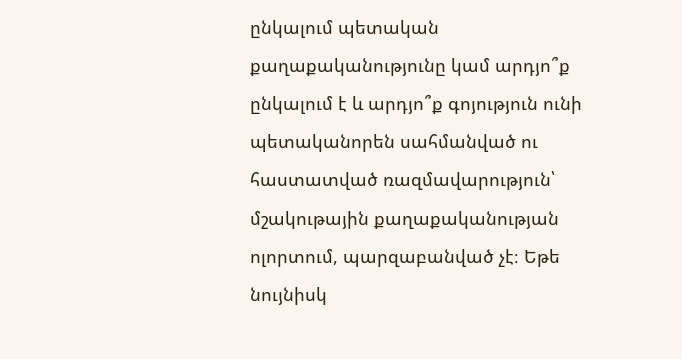ընկալում պետական քաղաքականությունը կամ արդյո՞ք ընկալում է և արդյո՞ք գոյություն ունի պետականորեն սահմանված ու հաստատված ռազմավարություն՝ մշակութային քաղաքականության ոլորտում, պարզաբանված չէ։ Եթե նույնիսկ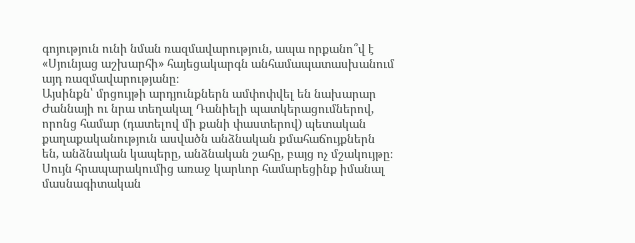գոյություն ունի նման ռազմավարություն, ապա որքանո՞վ է «Սյունյաց աշխարհի» հայեցակարգն անհամապատասխանում այդ ռազմավարությանը։
Այսինքն՝ մրցույթի արդյունքներն ամփոփվել են նախարար Ժաննայի ու նրա տեղակալ Դանիելի պատկերացումներով, որոնց համար (դատելով մի քանի փաստերով) պետական քաղաքականություն ասվածն անձնական քմահաճույքներն են, անձնական կապերը, անձնական շահը, բայց ոչ մշակույթը։
Սույն հրապարակումից առաջ կարևոր համարեցինք իմանալ մասնագիտական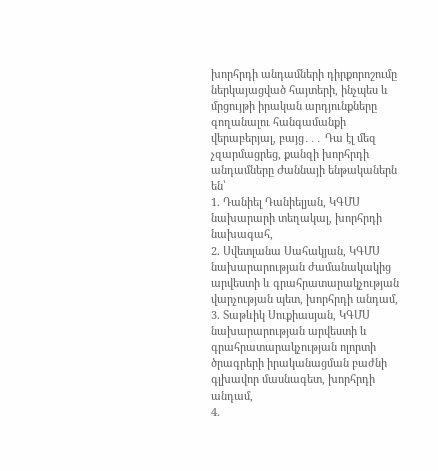խորհրդի անդամների դիրքորոշումը ներկայացված հայտերի, ինչպես և մրցույթի իրական արդյունքները գողանալու հանգամանքի վերաբերյալ, բայց․․․ Դա էլ մեզ չզարմացրեց, քանզի խորհրդի անդամները Ժաննայի ենթականերն են՝
1. Դանիել Դանիելյան, ԿԳՄՍ նախարարի տեղակալ, խորհրդի նախագահ,
2. Սվետլանա Սահակյան, ԿԳՄՍ նախարարության ժամանակակից արվեստի և գրահրատարակչության վարչության պետ, խորհրդի անդամ,
3. Տաթևիկ Սուքիասյան, ԿԳՄՍ նախարարության արվեստի և գրահրատարակչության ոլորտի ծրագրերի իրականացման բաժնի գլխավոր մասնագետ, խորհրդի անդամ,
4.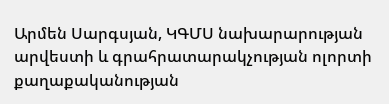Արմեն Սարգսյան, ԿԳՄՍ նախարարության արվեստի և գրահրատարակչության ոլորտի քաղաքականության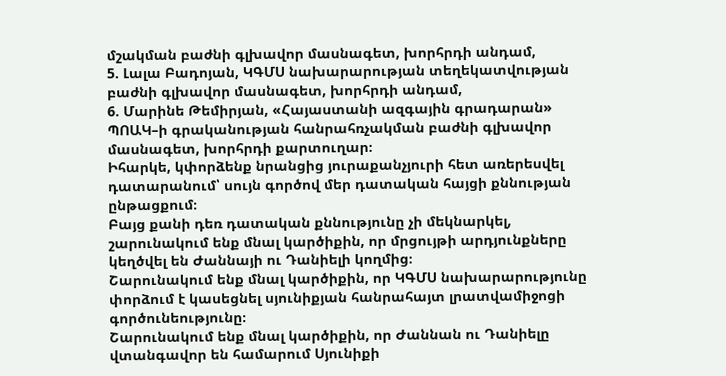մշակման բաժնի գլխավոր մասնագետ, խորհրդի անդամ,
5. Լալա Բադոյան, ԿԳՄՍ նախարարության տեղեկատվության բաժնի գլխավոր մասնագետ, խորհրդի անդամ,
6. Մարինե Թեմիրյան, «Հայաստանի ազգային գրադարան» ՊՈԱԿ–ի գրականության հանրահռչակման բաժնի գլխավոր մասնագետ, խորհրդի քարտուղար։
Իհարկե, կփորձենք նրանցից յուրաքանչյուրի հետ առերեսվել դատարանում՝ սույն գործով մեր դատական հայցի քննության ընթացքում։
Բայց քանի դեռ դատական քննությունը չի մեկնարկել, շարունակում ենք մնալ կարծիքին, որ մրցույթի արդյունքները կեղծվել են Ժաննայի ու Դանիելի կողմից։
Շարունակում ենք մնալ կարծիքին, որ ԿԳՄՍ նախարարությունը փորձում է կասեցնել սյունիքյան հանրահայտ լրատվամիջոցի գործունեությունը։
Շարունակում ենք մնալ կարծիքին, որ Ժաննան ու Դանիելը վտանգավոր են համարում Սյունիքի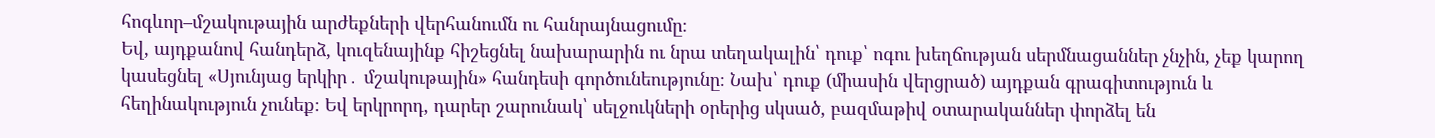հոգևոր–մշակութային արժեքների վերհանումն ու հանրայնացումը։
Եվ, այդքանով հանդերձ, կուզենայինք հիշեցնել նախարարին ու նրա տեղակալին՝ դուք՝ ոգու խեղճության սերմնացաններ չնչին, չեք կարող կասեցնել «Սյունյաց երկիր․ մշակութային» հանդեսի գործունեությունը։ Նախ՝ դուք (միասին վերցրած) այդքան գրագիտություն և հեղինակություն չունեք։ Եվ երկրորդ, դարեր շարունակ՝ սելջուկների օրերից սկսած, բազմաթիվ օտարականներ փորձել են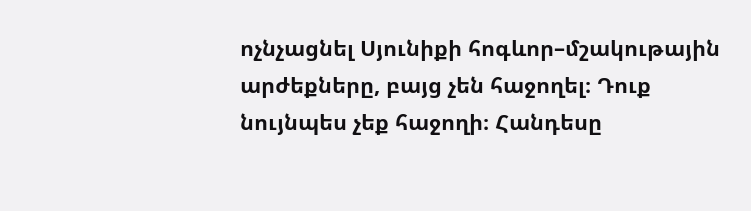ոչնչացնել Սյունիքի հոգևոր–մշակութային արժեքները, բայց չեն հաջողել։ Դուք նույնպես չեք հաջողի։ Հանդեսը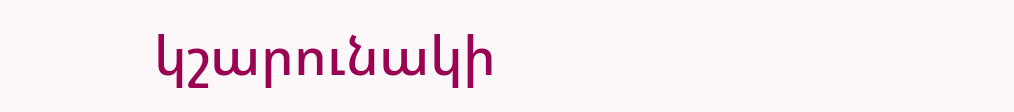կշարունակի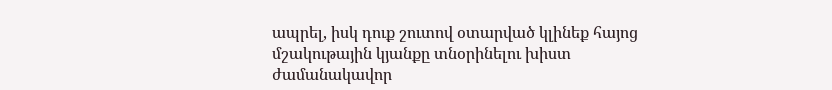ապրել, իսկ դուք շուտով օտարված կլինեք հայոց մշակութային կյանքը տնօրինելու խիստ ժամանակավոր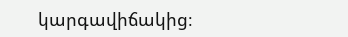կարգավիճակից։